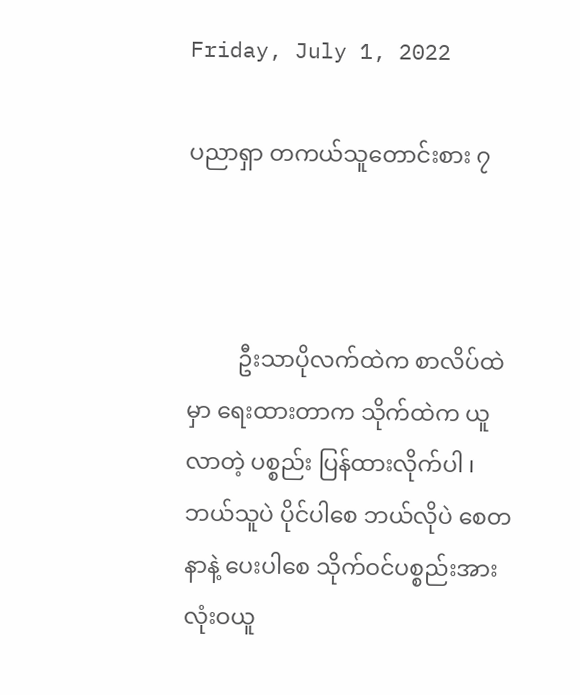Friday, July 1, 2022

ပညာရှာ တကယ်သူတောင်းစား ၇



         ဦးသာပိုလက်ထဲက စာလိပ်ထဲမှာ ရေးထားတာက သိုက်ထဲက ယူလာတဲ့ ပစ္စည်း ပြန်ထားလိုက်ပါ ၊ ဘယ်သူပဲ ပိုင်ပါစေ ဘယ်လိုပဲ စေတနာနဲ့ ပေးပါစေ သိုက်ဝင်ပစ္စည်းအား လုံးဝယူ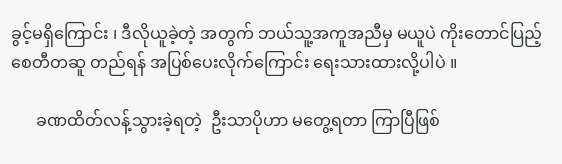ခွင့်မရှိကြောင်း ၊ ဒီလိုယူခဲ့တဲ့ အတွက် ဘယ်သူ့အကူအညီမှ မယူပဲ ကိုးတောင်ပြည့်စေတီတဆူ တည်ရန် အပြစ်ပေးလိုက်ကြောင်း ရေးသားထားလို့ပါပဲ ။

      ခဏထိတ်လန့်သွားခဲ့ရတဲ့  ဦးသာပိုဟာ မတွေ့ရတာ ကြာပြီဖြစ်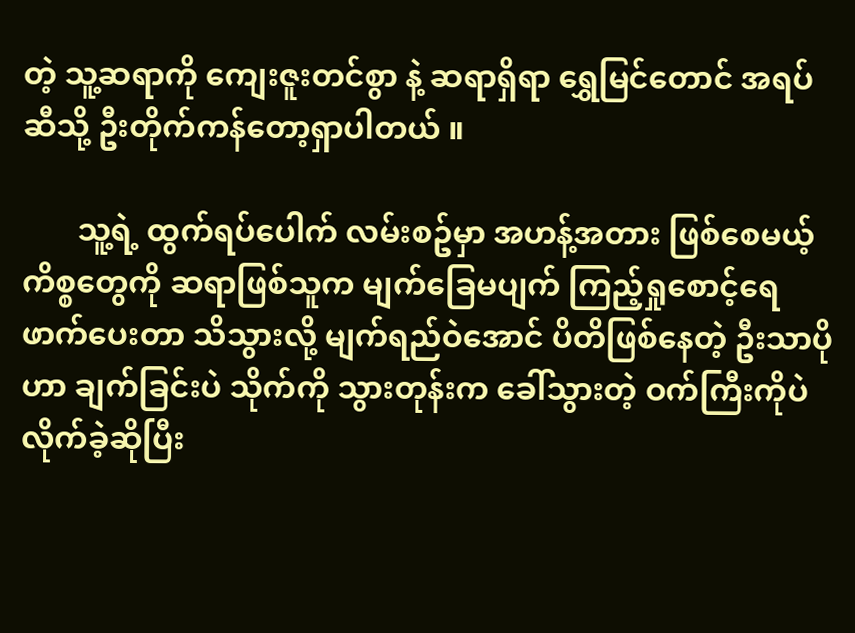တဲ့ သူ့ဆရာကို ကျေးဇူးတင်စွာ နဲ့ ဆရာရှိရာ ရွှေမြင်တောင် အရပ်ဆီသို့ ဦးတိုက်ကန်တော့ရှာပါတယ် ။

       သူ့ရဲ့ ထွက်ရပ်ပေါက် လမ်းစဥ်မှာ အဟန့်အတား ဖြစ်စေမယ့် ကိစ္စတွေကို ဆရာဖြစ်သူက မျက်ခြေမပျက် ကြည့်ရှုစောင့်ရေဖာက်ပေးတာ သိသွားလို့ မျက်ရည်ဝဲအောင် ပိတိဖြစ်နေတဲ့ ဦးသာပိုဟာ ချက်ခြင်းပဲ သိုက်ကို သွားတုန်းက ခေါ်သွားတဲ့ ဝက်ကြီးကိုပဲ လိုက်ခဲ့ဆိုပြီး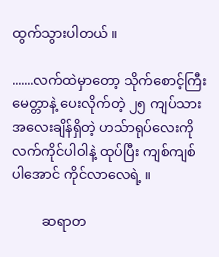ထွက်သွားပါတယ် ။

.......လက်ထဲမှာတော့ သိုက်စောင့်ကြီး မေတ္တာနဲ့ ပေးလိုက်တဲ့ ၂၅ ကျပ်သား အလေးချိန်ရှိတဲ့ ဟသ်ာရုပ်လေးကို လက်ကိုင်ပါဝါနဲ့ ထုပ်ပြီး ကျစ်ကျစ်ပါအောင် ကိုင်လာလေရဲ့ ။

         ဆရာတ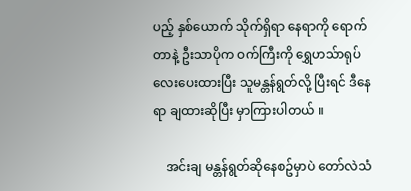ပည့် နှစ်ယောက် သိုက်ရှိရာ နေရာကို ရောက်တာနဲ့ ဦးသာပိုက ဝက်ကြီးကို ရွှေဟသ်ာရုပ်လေးပေးထားပြီး သူမန္တန်ရွတ်လို့ ပြီးရင် ဒီနေရာ ချထားဆိုပြီး မှာကြားပါတယ် ။

    အင်းချ မန္တန်ရွတ်ဆိုနေစဥ်မှာပဲ တော်လဲသံ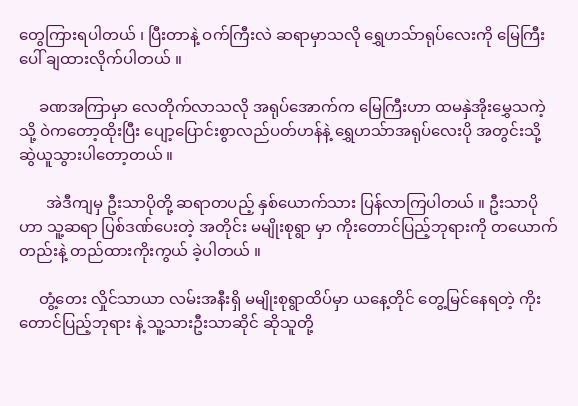တွေကြားရပါတယ် ၊ ပြီးတာနဲ့ ဝက်ကြီးလဲ ဆရာမှာသလို ရွှေဟသ်ာရုပ်လေးကို မြေကြီးပေါ် ချထားလိုက်ပါတယ် ။

     ခဏအကြာမှာ လေတိုက်လာသလို အရုပ်အောက်က မြေကြီးဟာ ထမနှဲအိုးမွှေသကဲ့သို့ ဝဲကတော့ထိုးပြီး ပျော့ပြောင်းစွာလည်ပတ်ဟန်နဲ့ ရွှေဟသ်ာအရုပ်လေးပို အတွင်းသို့ ဆွဲယူသွားပါတော့တယ် ။

       အဲဒီကျမှ ဦးသာပိုတို့ ဆရာတပည့် နှစ်ယောက်သား ပြန်လာကြပါတယ် ။ ဦးသာပိုဟာ သူ့ဆရာ ပြစ်ဒဏ်ပေးတဲ့ အတိုင်း မမျိုးစုရွာ မှာ ကိုးတောင်ပြည့်ဘုရားကို တယောက်တည်းနဲ့ တည်ထားကိုးကွယ် ခဲ့ပါတယ် ။

     တွံ့တေး လှိုင်သာယာ လမ်းအနီးရှိ မမျိုးစုရွာထိပ်မှာ ယနေ့တိုင် တွေ့မြင်နေရတဲ့ ကိုးတောင်ပြည့်ဘုရား နဲ့ သူ့သားဦးသာဆိုင် ဆိုသူတို့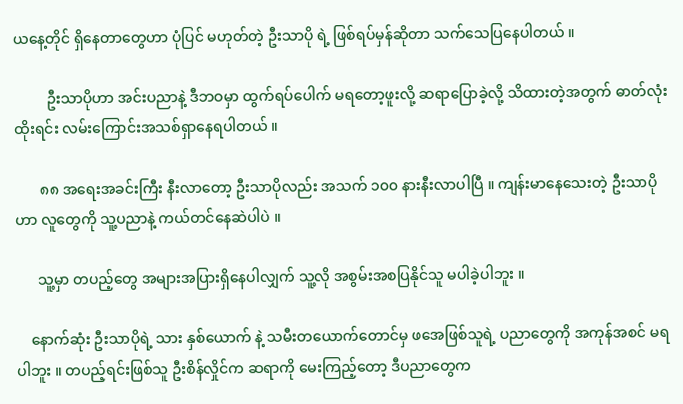ယနေ့တိုင် ရှိနေတာတွေဟာ ပုံပြင် မဟုတ်တဲ့ ဦးသာပို ရဲ့ ဖြစ်ရပ်မှန်ဆိုတာ သက်သေပြနေပါတယ် ။

         ဦးသာပိုဟာ အင်းပညာနဲ့ ဒီဘဝမှာ ထွက်ရပ်ပေါက် မရတော့ဖူးလို့ ဆရာပြောခဲ့လို့ သိထားတဲ့အတွက် ဓာတ်လုံးထိုးရင်း လမ်းကြောင်းအသစ်ရှာနေရပါတယ် ။

       ၈၈ အရေးအခင်းကြီး နီးလာတော့ ဦးသာပိုလည်း အသက် ၁၀၀ နားနီးလာပါပြီ ။ ကျန်းမာနေသေးတဲ့ ဦးသာပိုဟာ လူတွေကို သူ့ပညာနဲ့ ကယ်တင်နေဆဲပါပဲ ။

      သူ့မှာ တပည့်တွေ အများအပြားရှိနေပါလျှက် သူ့လို အစွမ်းအစပြနိုင်သူ မပါခဲ့ပါဘူး ။

    နောက်ဆုံး ဦးသာပိုရဲ့ သား နှစ်ယောက် နဲ့ သမီးတယောက်တောင်မှ ဖအေဖြစ်သူရဲ့ ပညာတွေကို အကုန်အစင် မရပါဘူး ။ တပည့်ရင်းဖြစ်သူ ဦးစိန်လှိုင်က ဆရာကို မေးကြည့်တော့ ဒီပညာတွေက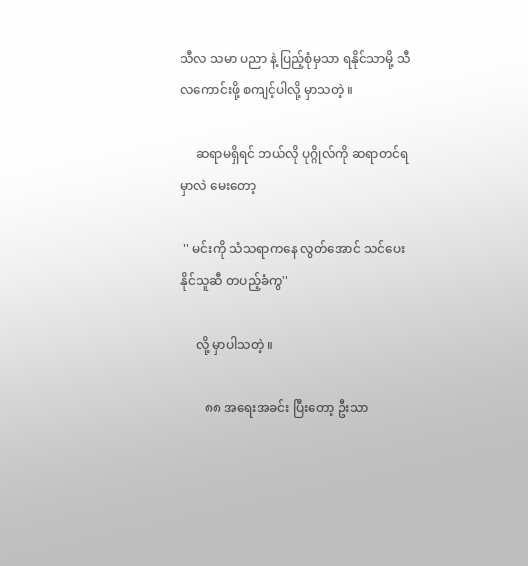သီလ သမာ ပညာ နဲ့ ပြည့်စုံမှသာ ရနိုင်သာမို့ သီလကောင်းဖို့ စကျင့်ပါလို့ မှာသတဲ့ ။

     ဆရာမရှိရင် ဘယ်လို ပုဂ္ဂိုလ်ကို ဆရာတင်ရမှာလဲ မေးတော့

 '' မင်းကို သံသရာကနေ လွတ်အောင် သင်ပေးနိုင်သူဆီ တပည့်ခံကွ''

     လို့ မှာပါသတဲ့ ။

        ၈၈ အရေးအခင်း ပြီးတော့ ဦးသာ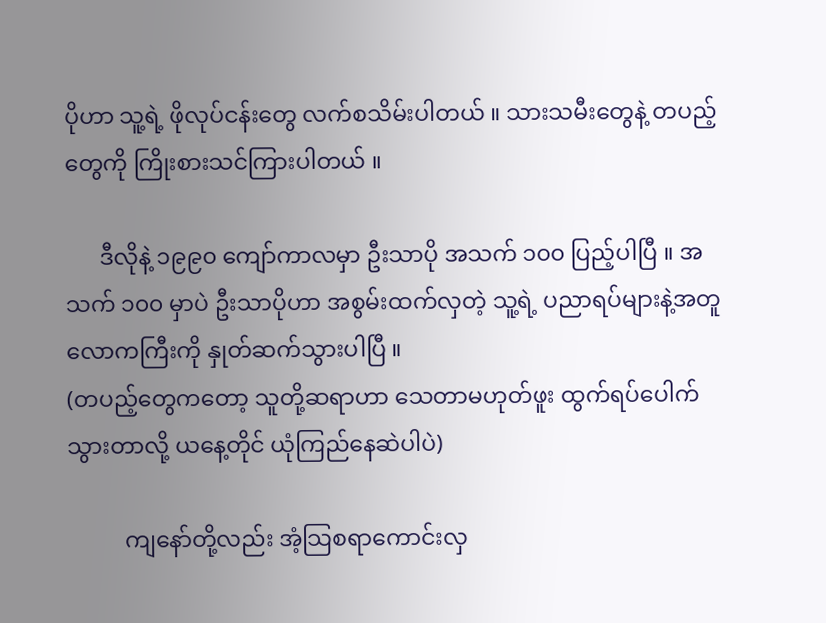ပိုဟာ သူ့ရဲ့ ဖိုလုပ်ငန်းတွေ လက်စသိမ်းပါတယ် ။ သားသမီးတွေနဲ့ တပည့်တွေကို ကြိုးစားသင်ကြားပါတယ် ။

      ဒီလိုနဲ့ ၁၉၉၀ ကျော်ကာလမှာ ဦးသာပို အသက် ၁၀၀ ပြည့်ပါပြီ ။ အသက် ၁၀၀ မှာပဲ ဦးသာပိုဟာ အစွမ်းထက်လှတဲ့ သူ့ရဲ့ ပညာရပ်များနဲ့အတူ လောကကြီးကို နှုတ်ဆက်သွားပါပြီ ။
(တပည့်တွေကတော့ သူတို့ဆရာဟာ သေတာမဟုတ်ဖူး ထွက်ရပ်ပေါက်သွားတာလို့ ယနေ့တိုင် ယုံကြည်နေဆဲပါပဲ)

          ကျနော်တို့လည်း အံ့သြစရာကောင်းလှ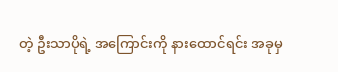တဲ့ ဦးသာပိုရဲ့ အကြောင်းကို နားထောင်ရင်း အခုမှ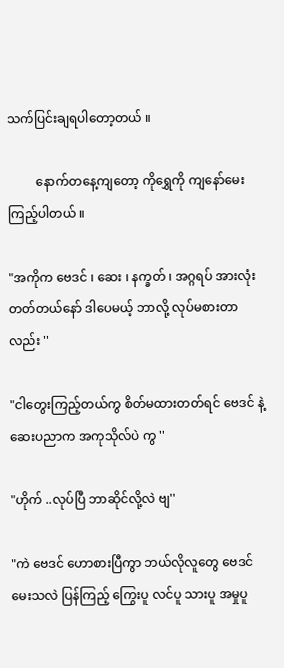သက်ပြင်းချရပါတော့တယ် ။

         နောက်တနေ့ကျတော့ ကိုရွှေကို ကျနော်မေးကြည့်ပါတယ် ။

"အကိုက ဗေဒင် ၊ ဆေး ၊ နက္ခတ် ၊ အဂ္ဂရပ် အားလုံး တတ်တယ်နော် ဒါပေမယ့် ဘာလို့ လုပ်မစားတာလည်း ''

"ငါတွေးကြည့်တယ်ကွ စိတ်မထားတတ်ရင် ဗေဒင် နဲ့ ဆေးပညာက အကုသိုလ်ပဲ ကွ ''

"ဟိုက် ..လုပ်ပြီ ဘာဆိုင်လို့လဲ ဗျ''

"ကဲ ဗေဒင် ဟောစားပြီကွာ ဘယ်လိုလူတွေ ဗေဒင်မေးသလဲ ပြန်ကြည့် ကြွေးပူ လင်ပူ သားပူ အမှုပူ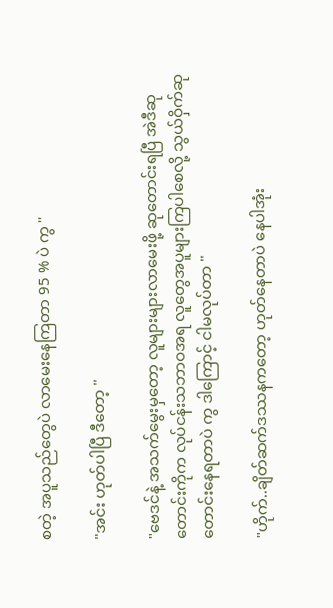စတဲ့ အပူသည်တွေပဲ လာမေးနေကြတာ 95 % ပဲ ကွ ''

"အင်း ဟုတ်ပါပြီ ဒီတော့ ''

"ဗေဒင်နဲ့ အသက်မွေးမှတော့ လူများများလာမေးဖို့ ဆုတောင်းရပြီ အဲဒီဆုတောင်းကိုက လုပ်ငန်းသဘာဝအရ လူတွေအပူများကြပါစေလို့ သွယ်ဝှိက်ဆုတောင်းနေရတာပဲ ကွ ဒါကြောင့် ငါမလုပ်တာ ''

"ဟိုက်..ချိတ်ဆက်ဒဿနကတော့ ဟုတ်နေတာပဲ နေပါအုံး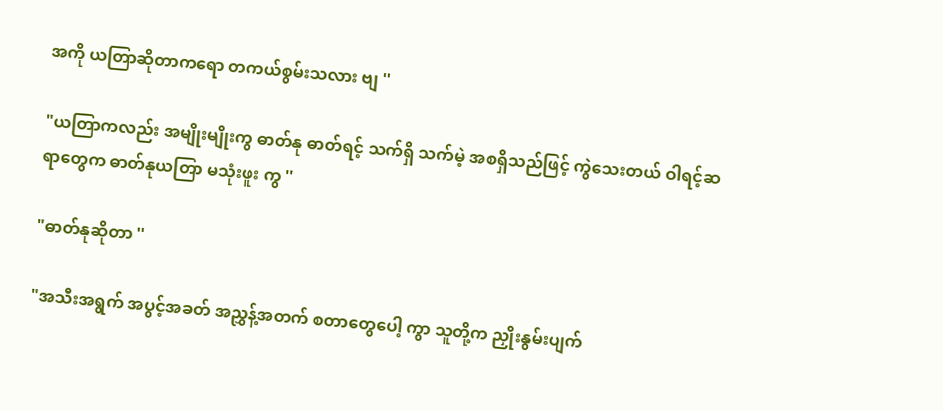အကို ယတြာဆိုတာကရော တကယ်စွမ်းသလား ဗျ ''

"ယတြာကလည်း အမျိုးမျိုးကွ ဓာတ်နု ဓာတ်ရင့် သက်ရှိ သက်မဲ့ အစရှိသည်ဖြင့် ကွဲသေးတယ် ဝါရင့်ဆရာတွေက ဓာတ်နုယတြာ မသုံးဖူး ကွ ''

"ဓာတ်နုဆိုတာ ''

"အသီးအရွက် အပွင့်အခတ် အညွှန့်အတက် စတာတွေပေါ့ ကွာ သူတို့က ညှိုးနွမ်းပျက်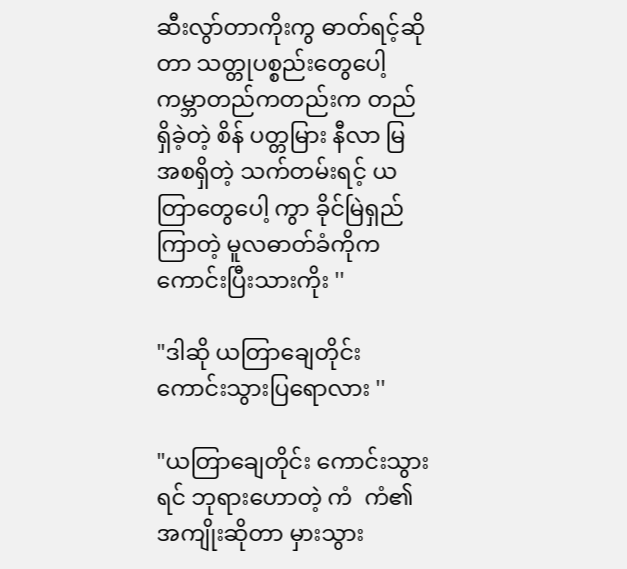ဆီးလွာ်တာကိုးကွ ဓာတ်ရင့်ဆိုတာ သတ္တုပစ္စည်းတွေပေါ့ ကမ္ဘာတည်ကတည်းက တည်ရှိခဲ့တဲ့ စိန် ပတ္တမြား နီလာ မြ အစရှိတဲ့ သက်တမ်းရင့် ယတြာတွေပေါ့ ကွာ ခိုင်မြဲရှည်ကြာတဲ့ မူလဓာတ်ခံကိုက ကောင်းပြီးသားကိုး ''

"ဒါဆို ယတြာချေတိုင်း ကောင်းသွားပြရောလား ''

"ယတြာချေတိုင်း ကောင်းသွားရင် ဘုရားဟောတဲ့ ကံ  ကံ၏အကျိုးဆိုတာ မှားသွား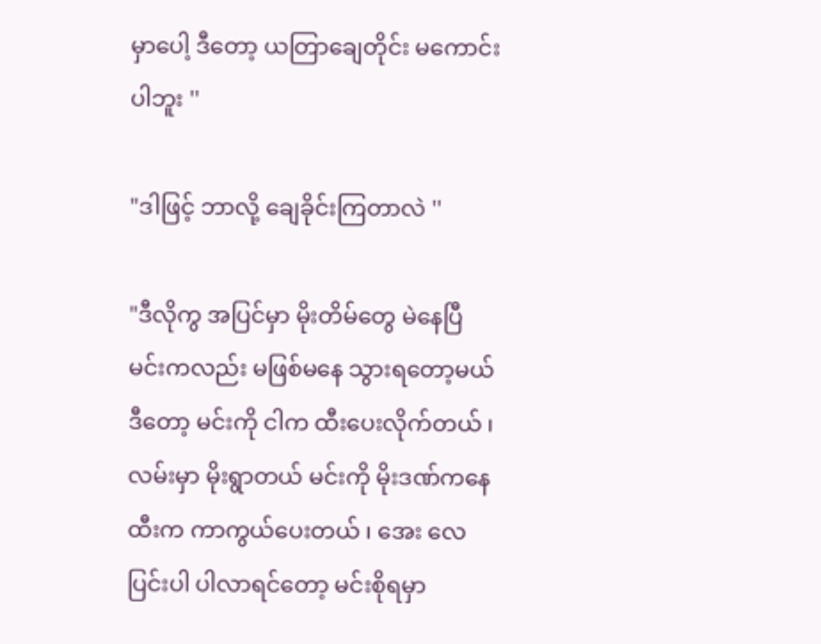မှာပေါ့ ဒီတော့ ယတြာချေတိုင်း မကောင်းပါဘူး ''

"ဒါဖြင့် ဘာလို့ ချေခိုင်းကြတာလဲ ''

"ဒီလိုကွ အပြင်မှာ မိုးတိမ်တွေ မဲနေပြီ မင်းကလည်း မဖြစ်မနေ သွားရတော့မယ် ဒီတော့ မင်းကို ငါက ထီးပေးလိုက်တယ် ၊ လမ်းမှာ မိုးရွာတယ် မင်းကို မိုးဒဏ်ကနေ ထီးက ကာကွယ်ပေးတယ် ၊ အေး လေပြင်းပါ ပါလာရင်တော့ မင်းစိုရမှာ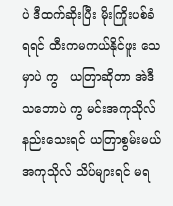ပဲ ဒီထက်ဆိုးပြီး မိုးကြိုးပစ်ခံရရင် ထီးကမကယ်နိုင်ဖူး သေမှာပဲ ကွ   ယတြာဆိုတာ အဲဒီသဘောပဲ ကွ မင်းအကုသိုလ် နည်းသေးရင် ယတြာစွမ်းမယ် အကုသိုလ် သိပ်များရင် မရ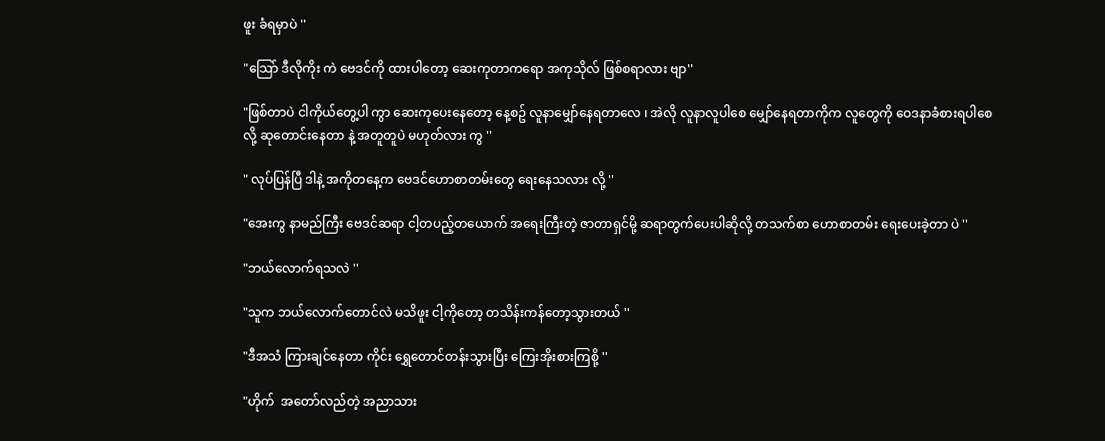ဖူး ခံရမှာပဲ ''

"သြော် ဒီလိုကိုး ကဲ ဗေဒင်ကို ထားပါတော့ ဆေးကုတာကရော အကုသိုလ် ဖြစ်စရာလား ဗျာ''

"ဖြစ်တာပဲ ငါကိုယ်တွေ့ပါ ကွာ ဆေးကုပေးနေတော့ နေ့စဥ် လူနာမျှော်နေရတာလေ ၊ အဲလို လူနာလူပါစေ မျှော်နေရတာကိုက လူတွေကို ဝေဒနာခံစားရပါစေလို့ ဆုတောင်းနေတာ နဲ့ အတူတူပဲ မဟုတ်လား ကွ ''

" လုပ်ပြန်ပြီ ဒါနဲ့ အကိုတနေ့က ဗေဒင်ဟောစာတမ်းတွေ ရေးနေသလား လို့ ''

"အေးကွ နာမည်ကြီး ဗေဒင်ဆရာ ငါ့တပည့်တယောက် အရေးကြီးတဲ့ ဇာတာရှင်မို့ ဆရာတွက်ပေးပါဆိုလို့ တသက်စာ ဟောစာတမ်း ရေးပေးခဲ့တာ ပဲ ''

"ဘယ်လောက်ရသလဲ ''

"သူက ဘယ်လောက်တောင်လဲ မသိဖူး ငါ့ကိုတော့ တသိန်းကန်တော့သွားတယ် ''

"ဒီအသံ ကြားချင်နေတာ ကိုင်း ရွှေတောင်တန်းသွားပြီး ကြေးအိုးစားကြစို့ ''

"ဟိုက်  အတော်လည်တဲ့ အညာသား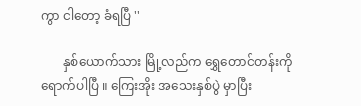ကွာ ငါတော့ ခံရပြီ ''

       နှစ်ယောက်သား မြို့လည်က ရွှေတောင်တန်းကို ရောက်ပါပြီ ။ ကြေးအိုး အသေးနှစ်ပွဲ မှာပြီး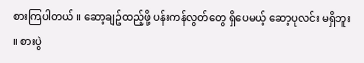စားကြပါတယ် ။ ဆော့ချဥ်ထည့်ဖို့ ပန်းကန်လွတ်တွေ ရှိပေမယ့် ဆော့ပုလင်း မရှိဘူး ။ စားပွဲ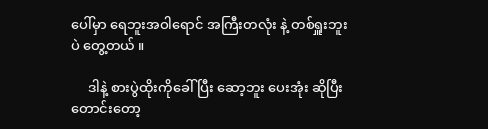ပေါ်မှာ ရေဘူးအဝါရောင် အကြီးတလုံး နဲ့ တစ်ရှူးဘူး ပဲ တွေ့တယ် ။

     ဒါနဲ့ စားပွဲထိုးကိုခေါ်ပြီး ဆော့ဘူး ပေးအုံး ဆိုပြီး တောင်းတော့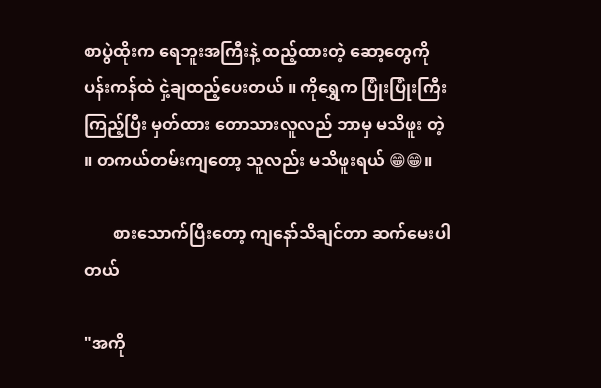စာပွဲထိုးက ရေဘူးအကြီးနဲ့ ထည့်ထားတဲ့ ဆော့တွေကို ပန်းကန်ထဲ ငှဲ့ချထည့်ပေးတယ် ။ ကိုရွှေက ပြုံးပြုံးကြီး ကြည့်ပြီး မှတ်ထား တောသားလူလည် ဘာမှ မသိဖူး တဲ့ ။ တကယ်တမ်းကျတော့ သူလည်း မသိဖူးရယ် 😁😁။

       စားသောက်ပြီးတော့ ကျနော်သိချင်တာ ဆက်မေးပါတယ်

"အကို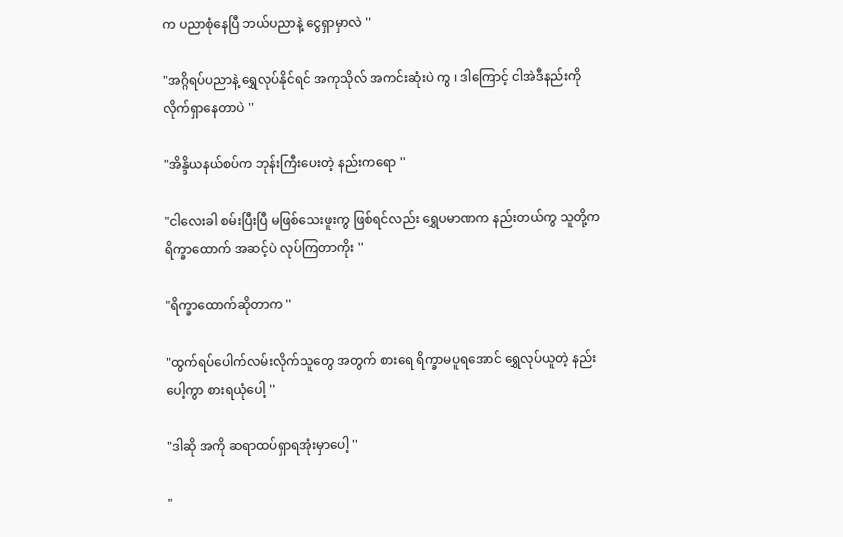က ပညာစုံနေပြီ ဘယ်ပညာနဲ့ ငွေရှာမှာလဲ ''

"အဂ္ဂိရပ်ပညာနဲ့ ရွှေလုပ်နိုင်ရင် အကုသိုလ် အကင်းဆုံးပဲ ကွ ၊ ဒါကြောင့် ငါအဲဒီနည်းကို လိုက်ရှာနေတာပဲ ''

"အိန္ဒိယနယ်စပ်က ဘုန်းကြီးပေးတဲ့ နည်းကရော ''

"ငါလေးခါ စမ်းပြီးပြီ မဖြစ်သေးဖူးကွ ဖြစ်ရင်လည်း ရွှေပမာဏက နည်းတယ်ကွ သူတို့က ရိက္ခာထောက် အဆင့်ပဲ လုပ်ကြတာကိုး ''

"ရိက္ခာထောက်ဆိုတာက ''

"ထွက်ရပ်ပေါက်လမ်းလိုက်သူတွေ အတွက် စားရေ ရိက္ခာမပူရအောင် ရွှေလုပ်ယူတဲ့ နည်းပေါ့ကွာ စားရယုံပေါ့ ''

"ဒါဆို အကို ဆရာထပ်ရှာရအုံးမှာပေါ့ ''

"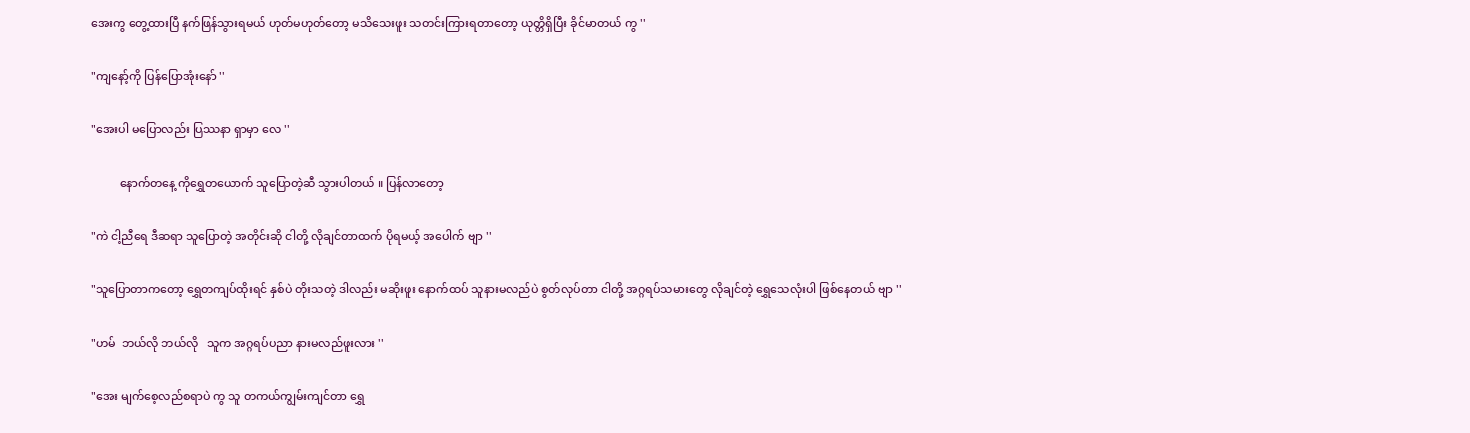အေးကွ တွေ့ထားပြီ နက်ဖြန်သွားရမယ် ဟုတ်မဟုတ်တော့ မသိသေးဖူး သတင်းကြားရတာတော့ ယုတ္တိရှိပြီး ခိုင်မာတယ် ကွ ''

"ကျနော့်ကို ပြန်ပြောအုံးနော် ''

"အေးပါ မပြောလည်း ပြဿနာ ရှာမှာ လေ ''

          နောက်တနေ့ ကိုရွှေတယောက် သူပြောတဲ့ဆီ သွားပါတယ် ။ ပြန်လာတော့

"ကဲ ငါ့ညီရေ ဒီဆရာ သူပြောတဲ့ အတိုင်းဆို ငါတို့ လိုချင်တာထက် ပိုရမယ့် အပေါက် ဗျာ ''

"သူပြောတာကတော့ ရွှေတကျပ်ထိုးရင် နှစ်ပဲ တိုးသတဲ့ ဒါလည်း မဆိုးဖူး နောက်ထပ် သူနားမလည်ပဲ စွတ်လုပ်တာ ငါတို့ အဂ္ဂရပ်သမားတွေ လိုချင်တဲ့ ရွှေသေလုံးပါ ဖြစ်နေတယ် ဗျာ ''

"ဟမ်  ဘယ်လို ဘယ်လို   သူက အဂ္ဂရပ်ပညာ နားမလည်ဖူးလား ''

"အေး မျက်စေ့လည်စရာပဲ ကွ သူ တကယ်ကျွမ်းကျင်တာ ရွှေ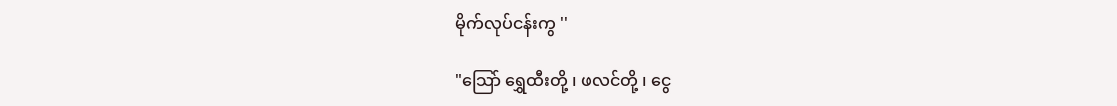မိုက်လုပ်ငန်းကွ ''

"သြော် ရွှေထီးတို့ ၊ ဖလင်တို့ ၊ ငွေ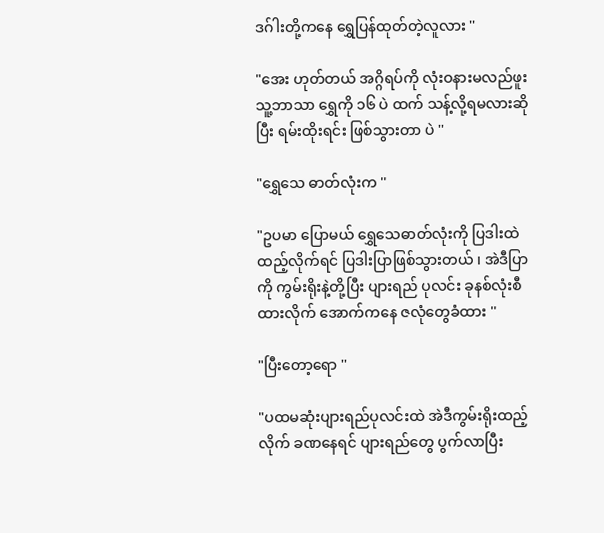ဒဂ်ါးတို့ကနေ ရွှေပြန်ထုတ်တဲ့လူလား ''

"အေး ဟုတ်တယ် အဂ္ဂိရပ်ကို လုံးဝနားမလည်ဖူး သူ့ဘာသာ ရွှေကို ၁၆ ပဲ ထက် သန့်လို့ရမလားဆိုပြီး ရမ်းထိုးရင်း ဖြစ်သွားတာ ပဲ ''

"ရွှေသေ ဓာတ်လုံးက ''

"ဥပမာ ပြောမယ် ရွှေသေဓာတ်လုံးကို ပြဒါးထဲ ထည့်လိုက်ရင် ပြဒါးပြာဖြစ်သွားတယ် ၊ အဲဒီပြာကို ကွမ်းရိုးနဲ့တို့ပြီး ပျားရည် ပုလင်း ခုနစ်လုံးစီထားလိုက် အောက်ကနေ ဇလုံတွေခံထား ''

"ပြီးတော့ရော ''

"ပထမဆုံးပျားရည်ပုလင်းထဲ အဲဒီကွမ်းရိုးထည့်လိုက် ခဏနေရင် ပျားရည်တွေ ပွက်လာပြီး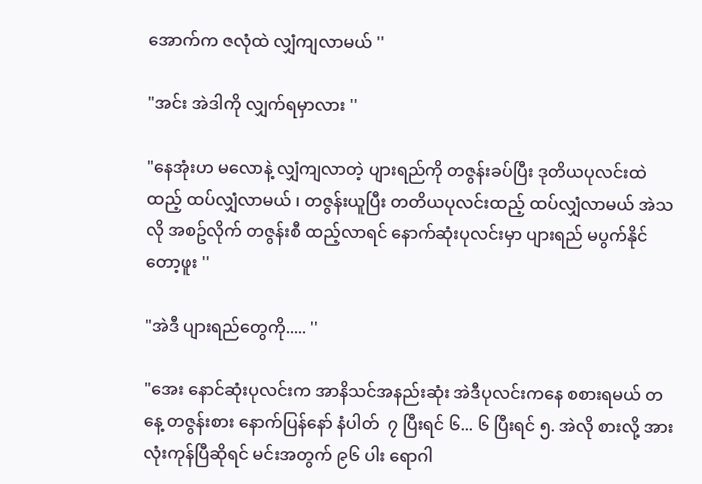အောက်က ဇလုံထဲ လျှံကျလာမယ် ''

"အင်း အဲဒါကို လျှက်ရမှာလား ''

"နေအုံးဟ မလောနဲ့ လျှံကျလာတဲ့ ပျားရည်ကို တဇွန်းခပ်ပြီး ဒုတိယပုလင်းထဲထည့် ထပ်လျှံလာမယ် ၊ တဇွန်းယူပြီး တတိယပုလင်းထည့် ထပ်လျှံလာမယ် အဲသလို အစဥ်လိုက် တဇွန်းစီ ထည့်လာရင် နောက်ဆုံးပုလင်းမှာ ပျားရည် မပွက်နိုင်တော့ဖူး ''

"အဲဒီ ပျားရည်တွေကို..... ''

"အေး နောင်ဆုံးပုလင်းက အာနိသင်အနည်းဆုံး အဲဒီပုလင်းကနေ စစားရမယ် တနေ့ တဇွန်းစား နောက်ပြန်နော် နံပါတ်  ၇ ပြီးရင် ၆... ၆ ပြီးရင် ၅. အဲလို စားလို့ အားလုံးကုန်ပြီဆိုရင် မင်းအတွက် ၉၆ ပါး ရောဂါ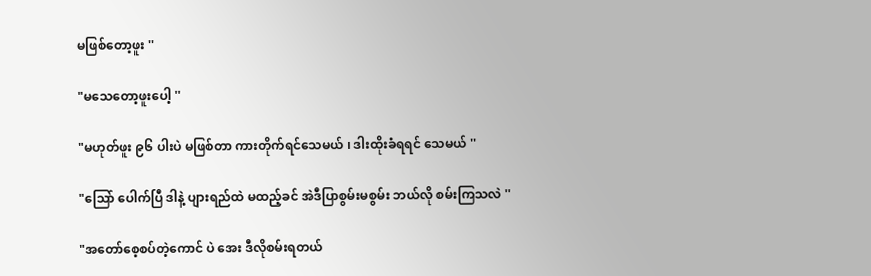မဖြစ်တော့ဖူး ''

"မသေတော့ဖူးပေါ့ ''

"မဟုတ်ဖူး ၉၆ ပါးပဲ မဖြစ်တာ ကားတိုက်ရင်သေမယ် ၊ ဒါးထိုးခံရရင် သေမယ် ''

"သြော် ပေါက်ပြီ ဒါနဲ့ ပျားရည်ထဲ မထည့်ခင် အဲဒီပြာစွမ်းမစွမ်း ဘယ်လို စမ်းကြသလဲ ''

"အတော်စေ့စပ်တဲ့ကောင် ပဲ အေး ဒီလိုစမ်းရတယ်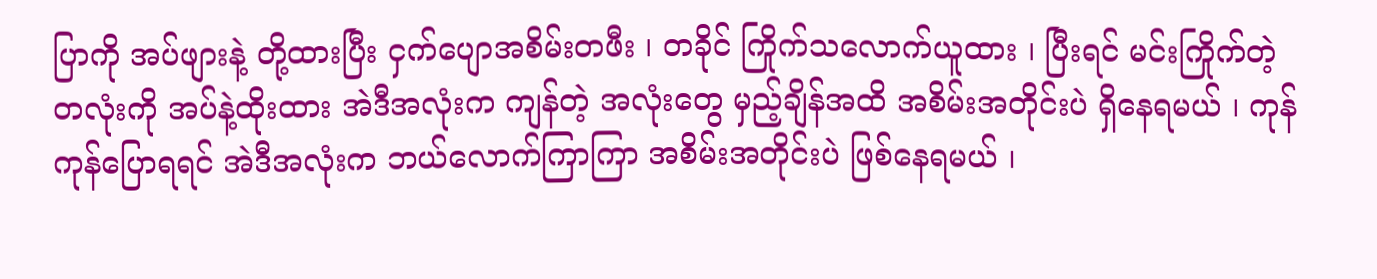ပြာကို အပ်ဖျားနဲ့ တို့ထားပြီး ငှက်ပျောအစိမ်းတဖီး ၊ တခိုင် ကြိုက်သလောက်ယူထား ၊ ပြီးရင် မင်းကြိုက်တဲ့ တလုံးကို အပ်နဲ့ထိုးထား အဲဒီအလုံးက ကျန်တဲ့ အလုံးတွေ မှည့်ချိန်အထိ အစိမ်းအတိုင်းပဲ ရှိနေရမယ် ၊ ကုန်ကုန်ပြောရရင် အဲဒီအလုံးက ဘယ်လောက်ကြာကြာ အစိမ်းအတိုင်းပဲ ဖြစ်နေရမယ် ၊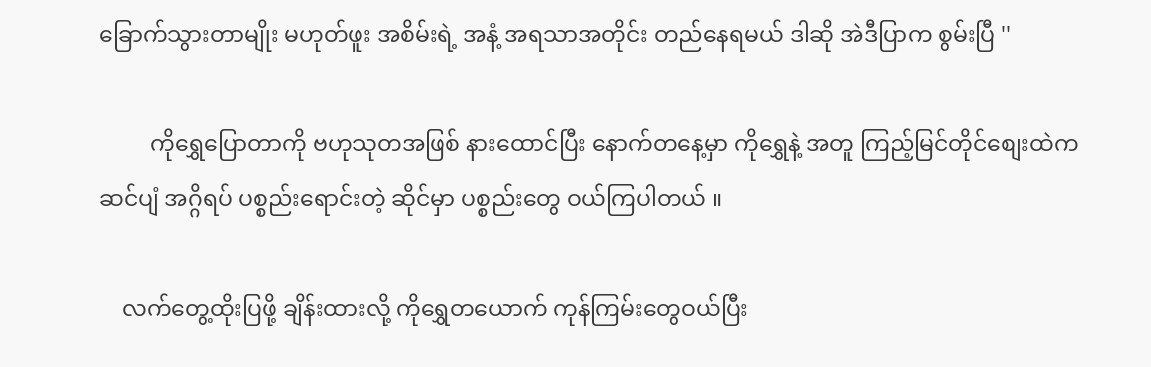ခြောက်သွားတာမျိုး မဟုတ်ဖူး အစိမ်းရဲ့ အနံ့ အရသာအတိုင်း တည်နေရမယ် ဒါဆို အဲဒီပြာက စွမ်းပြီ ''

         ကိုရွှေပြောတာကို ဗဟုသုတအဖြစ် နားထောင်ပြီး နောက်တနေ့မှာ ကိုရွှေနဲ့ အတူ ကြည့်မြင်တိုင်စျေးထဲက ဆင်ပျံ အဂ္ဂိရပ် ပစ္စည်းရောင်းတဲ့ ဆိုင်မှာ ပစ္စည်းတွေ ဝယ်ကြပါတယ် ။

    လက်တွေ့ထိုးပြဖို့ ချိန်းထားလို့ ကိုရွှေတယောက် ကုန်ကြမ်းတွေဝယ်ပြီး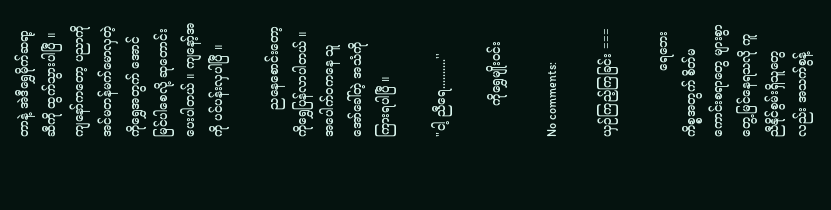တာနဲ့ အဲဒီရွှေမိုက်ဆရာ့ဆီကို ထွက်သွားပါပြီ ။ ကျနော်ကတော့ ပညာကို အင်မတန်မက်မောလှတဲ့ ကိုရွှေအတွက် အောင်မြင်ပါစေလို့ ဆုတောင်းပေးပါတယ် ။ ကျနော့်အကို ပင်ပန်းလှပါပြီ ။

       ညနေစောင်းတော့ ကိုရွှေပြန်လာပါတယ် ။ အပေါက်ဝကနေ သူအော်ခေါ်တဲ့ အသံကို ကြားရပါပြီ ။

"ငါ့ ညီရေ..........''

        ကိုရွှေမျိုးဝင်း

No comments:

ယှဉ်ကြည့်ကြခြင်း ===

                 ရေဘေးကိစ္စအတွက် စိတ်မကောင်းစရာတွေ များစွာတွေ့မြင်နေရသလို ကူညီနိုင်စွမ်းရှိသူတွေလည်း အသက်စွန့်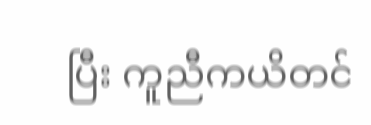ပြီး ကူညီကယိတင်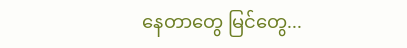နေတာတွေ မြင်တွေ...